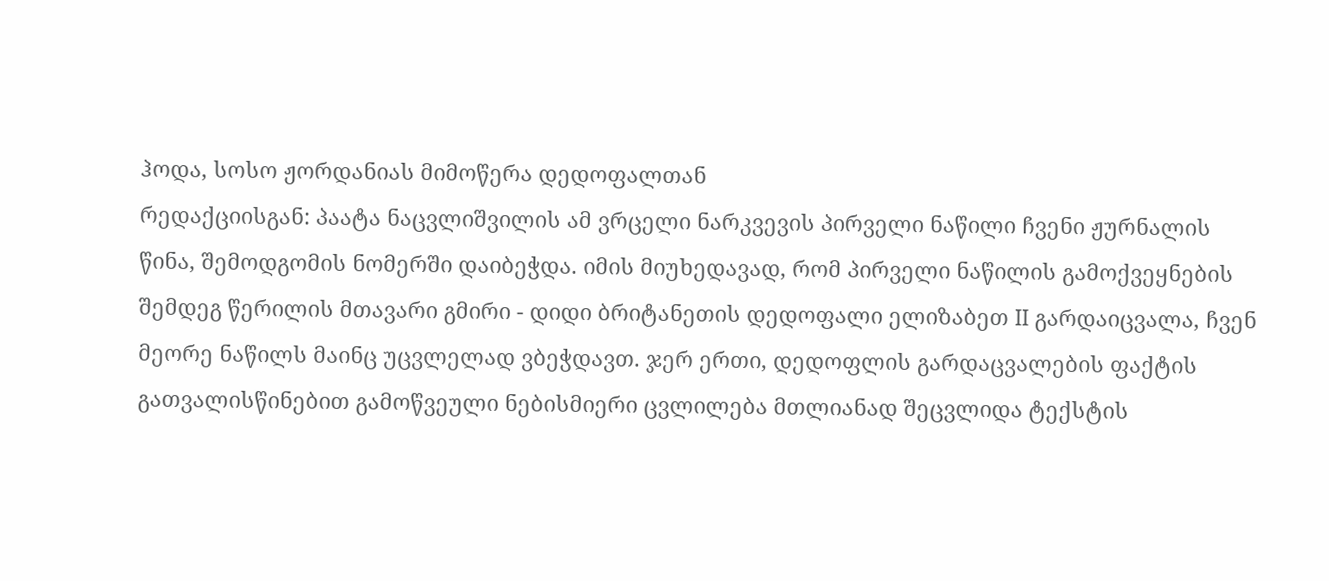ჰოდა, სოსო ჟორდანიას მიმოწერა დედოფალთან
რედაქციისგან: პაატა ნაცვლიშვილის ამ ვრცელი ნარკვევის პირველი ნაწილი ჩვენი ჟურნალის წინა, შემოდგომის ნომერში დაიბეჭდა. იმის მიუხედავად, რომ პირველი ნაწილის გამოქვეყნების შემდეგ წერილის მთავარი გმირი - დიდი ბრიტანეთის დედოფალი ელიზაბეთ II გარდაიცვალა, ჩვენ მეორე ნაწილს მაინც უცვლელად ვბეჭდავთ. ჯერ ერთი, დედოფლის გარდაცვალების ფაქტის გათვალისწინებით გამოწვეული ნებისმიერი ცვლილება მთლიანად შეცვლიდა ტექსტის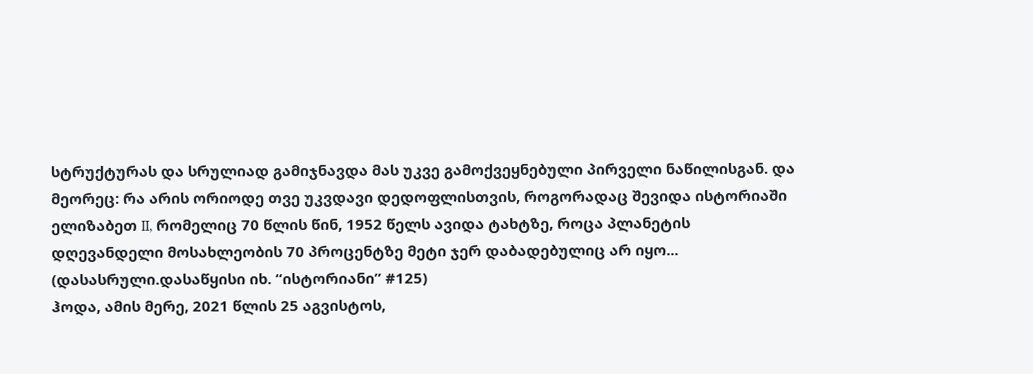სტრუქტურას და სრულიად გამიჯნავდა მას უკვე გამოქვეყნებული პირველი ნაწილისგან. და მეორეც: რა არის ორიოდე თვე უკვდავი დედოფლისთვის, როგორადაც შევიდა ისტორიაში ელიზაბეთ II, რომელიც 70 წლის წინ, 1952 წელს ავიდა ტახტზე, როცა პლანეტის დღევანდელი მოსახლეობის 70 პროცენტზე მეტი ჯერ დაბადებულიც არ იყო...
(დასასრული.დასაწყისი იხ. “ისტორიანი” #125)
ჰოდა, ამის მერე, 2021 წლის 25 აგვისტოს,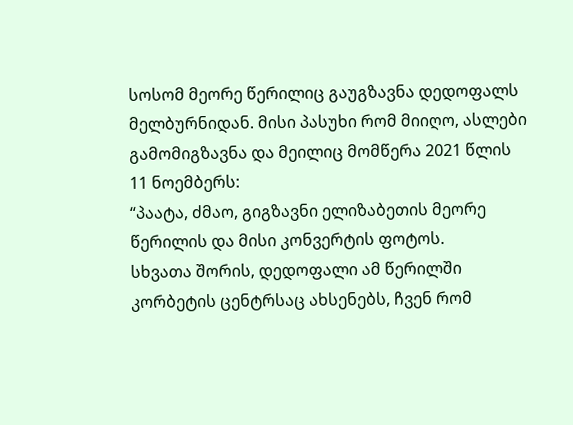სოსომ მეორე წერილიც გაუგზავნა დედოფალს მელბურნიდან. მისი პასუხი რომ მიიღო, ასლები გამომიგზავნა და მეილიც მომწერა 2021 წლის 11 ნოემბერს:
“პაატა, ძმაო, გიგზავნი ელიზაბეთის მეორე წერილის და მისი კონვერტის ფოტოს.
სხვათა შორის, დედოფალი ამ წერილში კორბეტის ცენტრსაც ახსენებს, ჩვენ რომ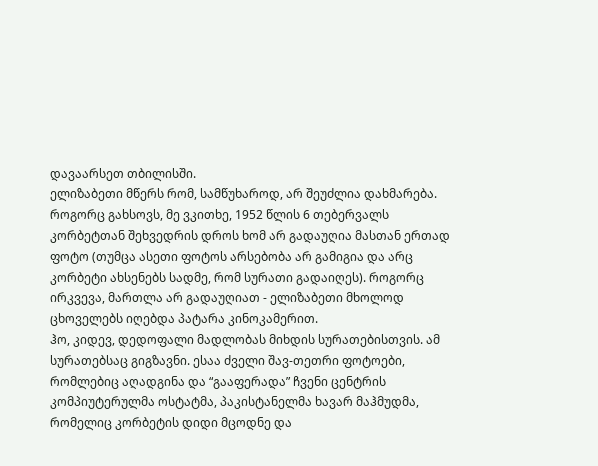დავაარსეთ თბილისში.
ელიზაბეთი მწერს რომ, სამწუხაროდ, არ შეუძლია დახმარება. როგორც გახსოვს, მე ვკითხე, 1952 წლის 6 თებერვალს კორბეტთან შეხვედრის დროს ხომ არ გადაუღია მასთან ერთად ფოტო (თუმცა ასეთი ფოტოს არსებობა არ გამიგია და არც კორბეტი ახსენებს სადმე, რომ სურათი გადაიღეს). როგორც ირკვევა, მართლა არ გადაუღიათ - ელიზაბეთი მხოლოდ ცხოველებს იღებდა პატარა კინოკამერით.
ჰო, კიდევ, დედოფალი მადლობას მიხდის სურათებისთვის. ამ სურათებსაც გიგზავნი. ესაა ძველი შავ-თეთრი ფოტოები, რომლებიც აღადგინა და “გააფერადა” ჩვენი ცენტრის კომპიუტერულმა ოსტატმა, პაკისტანელმა ხავარ მაჰმუდმა, რომელიც კორბეტის დიდი მცოდნე და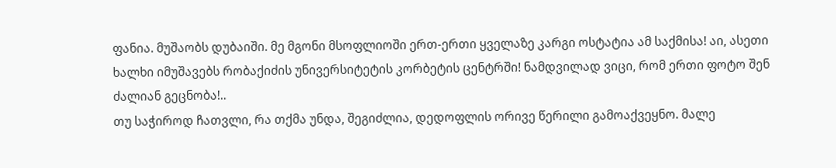ფანია. მუშაობს დუბაიში. მე მგონი მსოფლიოში ერთ-ერთი ყველაზე კარგი ოსტატია ამ საქმისა! აი, ასეთი ხალხი იმუშავებს რობაქიძის უნივერსიტეტის კორბეტის ცენტრში! ნამდვილად ვიცი, რომ ერთი ფოტო შენ ძალიან გეცნობა!..
თუ საჭიროდ ჩათვლი, რა თქმა უნდა, შეგიძლია, დედოფლის ორივე წერილი გამოაქვეყნო. მალე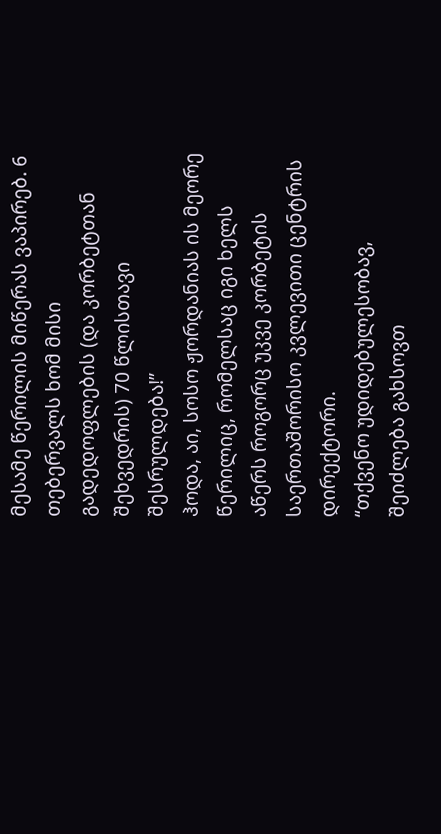მესამე წერილის მიწერას ვაპირებ. 6 თებერვალს ხომ მისი გადედოფლების (და კორბეტთან შეხვედრის) 70 წლისთავი შესრულდება!”
ჰოდა, აი, სოსო ჟორდანიას ის მეორე წერილიც, რომელსაც იგი ხელს აწერს როგორც უკვე კორბეტის საერთაშორისო კვლევითი ცენტრის დირექტორი.
“თქვენო უდიდებულესობავ, შეიძლება გახსოვთ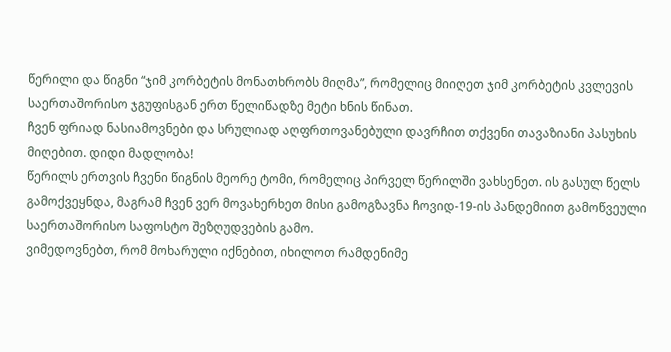წერილი და წიგნი “ჯიმ კორბეტის მონათხრობს მიღმა”, რომელიც მიიღეთ ჯიმ კორბეტის კვლევის საერთაშორისო ჯგუფისგან ერთ წელიწადზე მეტი ხნის წინათ.
ჩვენ ფრიად ნასიამოვნები და სრულიად აღფრთოვანებული დავრჩით თქვენი თავაზიანი პასუხის მიღებით. დიდი მადლობა!
წერილს ერთვის ჩვენი წიგნის მეორე ტომი, რომელიც პირველ წერილში ვახსენეთ. ის გასულ წელს გამოქვეყნდა, მაგრამ ჩვენ ვერ მოვახერხეთ მისი გამოგზავნა ჩოვიდ-19-ის პანდემიით გამოწვეული საერთაშორისო საფოსტო შეზღუდვების გამო.
ვიმედოვნებთ, რომ მოხარული იქნებით, იხილოთ რამდენიმე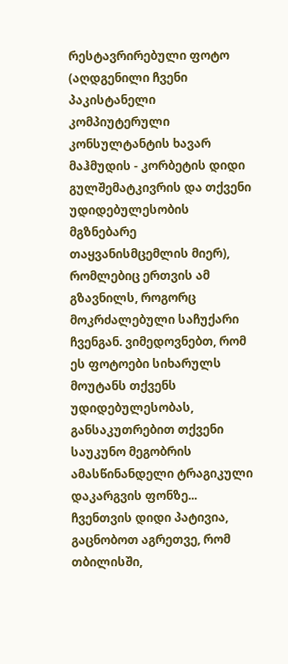რესტავრირებული ფოტო (აღდგენილი ჩვენი პაკისტანელი კომპიუტერული კონსულტანტის ხავარ მაჰმუდის - კორბეტის დიდი გულშემატკივრის და თქვენი უდიდებულესობის მგზნებარე თაყვანისმცემლის მიერ), რომლებიც ერთვის ამ გზავნილს, როგორც მოკრძალებული საჩუქარი ჩვენგან. ვიმედოვნებთ, რომ ეს ფოტოები სიხარულს მოუტანს თქვენს უდიდებულესობას, განსაკუთრებით თქვენი საუკუნო მეგობრის ამასწინანდელი ტრაგიკული დაკარგვის ფონზე...
ჩვენთვის დიდი პატივია, გაცნობოთ აგრეთვე, რომ თბილისში,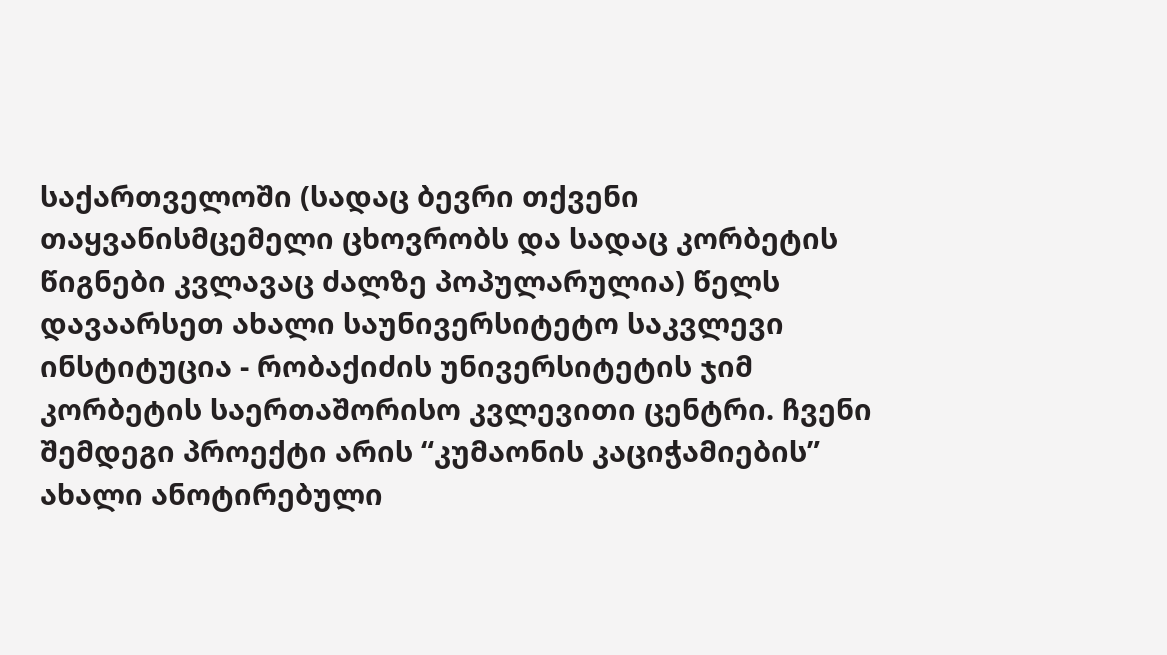საქართველოში (სადაც ბევრი თქვენი თაყვანისმცემელი ცხოვრობს და სადაც კორბეტის წიგნები კვლავაც ძალზე პოპულარულია) წელს დავაარსეთ ახალი საუნივერსიტეტო საკვლევი ინსტიტუცია - რობაქიძის უნივერსიტეტის ჯიმ კორბეტის საერთაშორისო კვლევითი ცენტრი. ჩვენი შემდეგი პროექტი არის “კუმაონის კაციჭამიების” ახალი ანოტირებული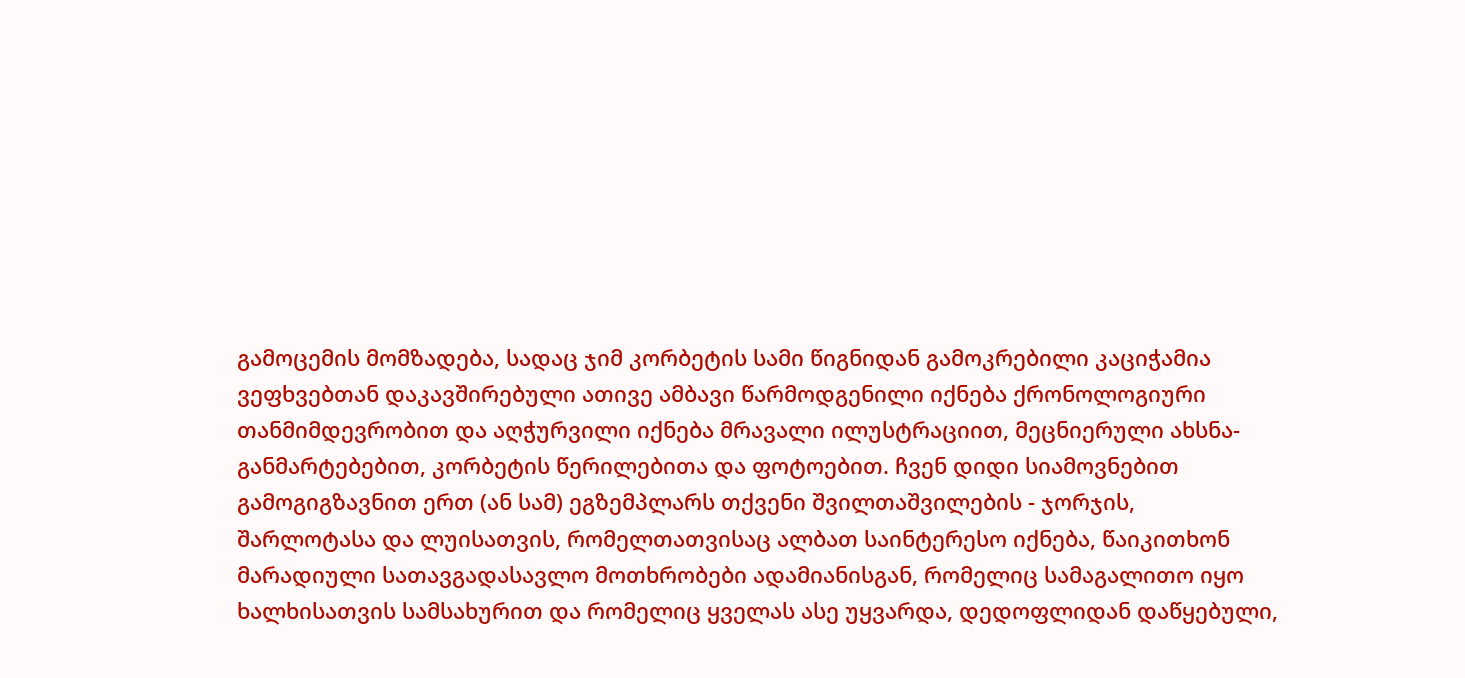გამოცემის მომზადება, სადაც ჯიმ კორბეტის სამი წიგნიდან გამოკრებილი კაციჭამია ვეფხვებთან დაკავშირებული ათივე ამბავი წარმოდგენილი იქნება ქრონოლოგიური თანმიმდევრობით და აღჭურვილი იქნება მრავალი ილუსტრაციით, მეცნიერული ახსნა-განმარტებებით, კორბეტის წერილებითა და ფოტოებით. ჩვენ დიდი სიამოვნებით გამოგიგზავნით ერთ (ან სამ) ეგზემპლარს თქვენი შვილთაშვილების - ჯორჯის, შარლოტასა და ლუისათვის, რომელთათვისაც ალბათ საინტერესო იქნება, წაიკითხონ მარადიული სათავგადასავლო მოთხრობები ადამიანისგან, რომელიც სამაგალითო იყო ხალხისათვის სამსახურით და რომელიც ყველას ასე უყვარდა, დედოფლიდან დაწყებული,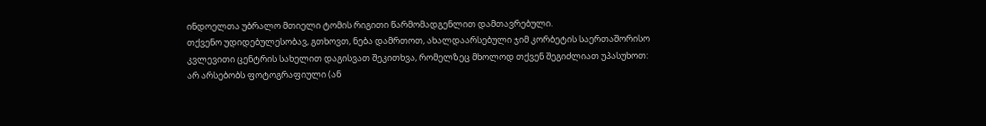ინდოელთა უბრალო მთიელი ტომის რიგითი წარმომადგენლით დამთავრებული.
თქვენო უდიდებულესობავ, გთხოვთ, ნება დამრთოთ, ახალდაარსებული ჯიმ კორბეტის საერთაშორისო კვლევითი ცენტრის სახელით დაგისვათ შეკითხვა, რომელზეც მხოლოდ თქვენ შეგიძლიათ უპასუხოთ:
არ არსებობს ფოტოგრაფიული (ან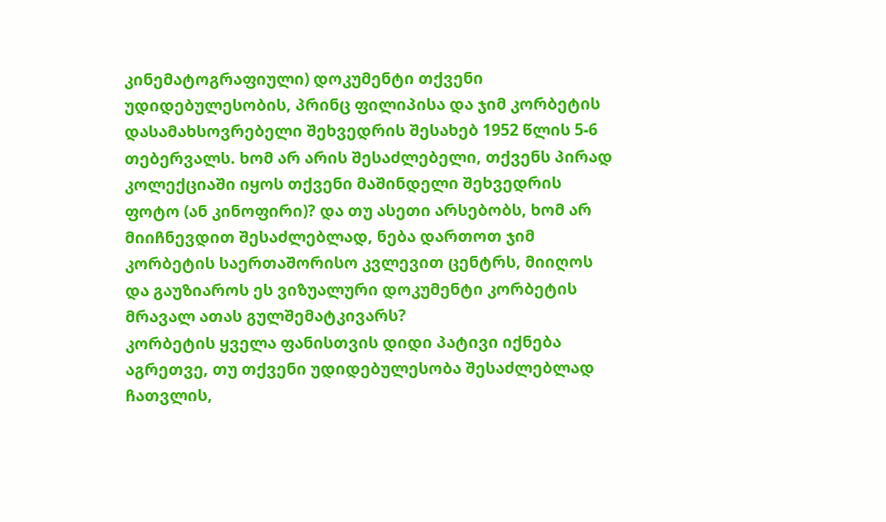კინემატოგრაფიული) დოკუმენტი თქვენი უდიდებულესობის, პრინც ფილიპისა და ჯიმ კორბეტის დასამახსოვრებელი შეხვედრის შესახებ 1952 წლის 5-6 თებერვალს. ხომ არ არის შესაძლებელი, თქვენს პირად კოლექციაში იყოს თქვენი მაშინდელი შეხვედრის ფოტო (ან კინოფირი)? და თუ ასეთი არსებობს, ხომ არ მიიჩნევდით შესაძლებლად, ნება დართოთ ჯიმ კორბეტის საერთაშორისო კვლევით ცენტრს, მიიღოს და გაუზიაროს ეს ვიზუალური დოკუმენტი კორბეტის მრავალ ათას გულშემატკივარს?
კორბეტის ყველა ფანისთვის დიდი პატივი იქნება აგრეთვე, თუ თქვენი უდიდებულესობა შესაძლებლად ჩათვლის,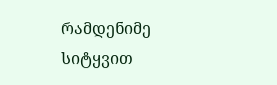რამდენიმე სიტყვით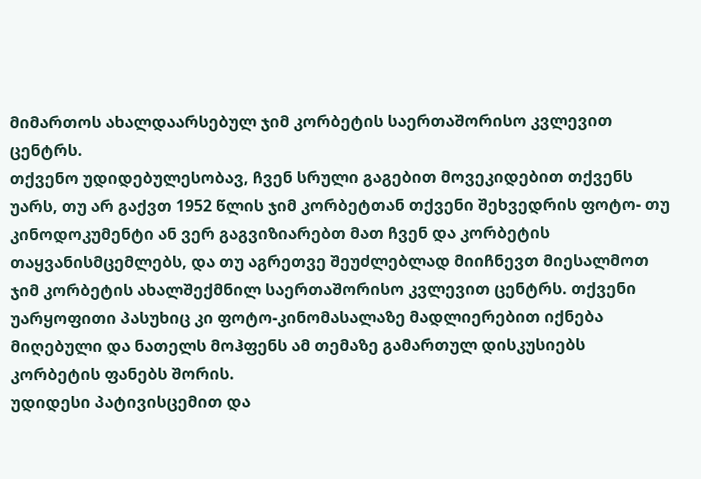მიმართოს ახალდაარსებულ ჯიმ კორბეტის საერთაშორისო კვლევით ცენტრს.
თქვენო უდიდებულესობავ, ჩვენ სრული გაგებით მოვეკიდებით თქვენს უარს, თუ არ გაქვთ 1952 წლის ჯიმ კორბეტთან თქვენი შეხვედრის ფოტო- თუ კინოდოკუმენტი ან ვერ გაგვიზიარებთ მათ ჩვენ და კორბეტის თაყვანისმცემლებს, და თუ აგრეთვე შეუძლებლად მიიჩნევთ მიესალმოთ ჯიმ კორბეტის ახალშექმნილ საერთაშორისო კვლევით ცენტრს. თქვენი უარყოფითი პასუხიც კი ფოტო-კინომასალაზე მადლიერებით იქნება მიღებული და ნათელს მოჰფენს ამ თემაზე გამართულ დისკუსიებს კორბეტის ფანებს შორის.
უდიდესი პატივისცემით და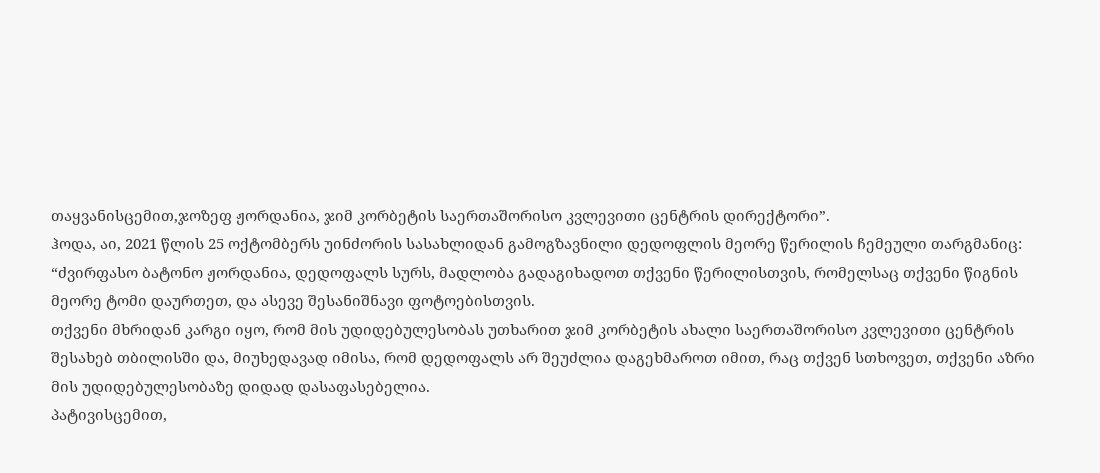თაყვანისცემით,ჯოზეფ ჟორდანია, ჯიმ კორბეტის საერთაშორისო კვლევითი ცენტრის დირექტორი”.
ჰოდა, აი, 2021 წლის 25 ოქტომბერს უინძორის სასახლიდან გამოგზავნილი დედოფლის მეორე წერილის ჩემეული თარგმანიც:
“ძვირფასო ბატონო ჟორდანია, დედოფალს სურს, მადლობა გადაგიხადოთ თქვენი წერილისთვის, რომელსაც თქვენი წიგნის მეორე ტომი დაურთეთ, და ასევე შესანიშნავი ფოტოებისთვის.
თქვენი მხრიდან კარგი იყო, რომ მის უდიდებულესობას უთხარით ჯიმ კორბეტის ახალი საერთაშორისო კვლევითი ცენტრის შესახებ თბილისში და, მიუხედავად იმისა, რომ დედოფალს არ შეუძლია დაგეხმაროთ იმით, რაც თქვენ სთხოვეთ, თქვენი აზრი მის უდიდებულესობაზე დიდად დასაფასებელია.
პატივისცემით,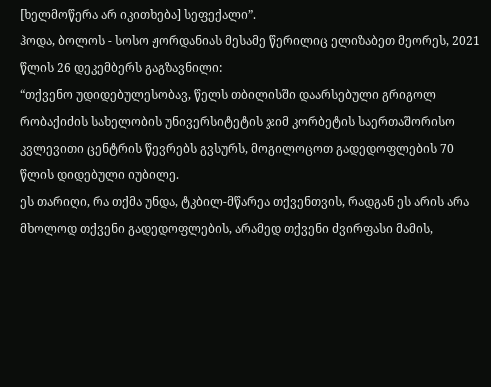[ხელმოწერა არ იკითხება] სეფექალი”.
ჰოდა, ბოლოს - სოსო ჟორდანიას მესამე წერილიც ელიზაბეთ მეორეს, 2021 წლის 26 დეკემბერს გაგზავნილი:
“თქვენო უდიდებულესობავ, წელს თბილისში დაარსებული გრიგოლ რობაქიძის სახელობის უნივერსიტეტის ჯიმ კორბეტის საერთაშორისო კვლევითი ცენტრის წევრებს გვსურს, მოგილოცოთ გადედოფლების 70 წლის დიდებული იუბილე.
ეს თარიღი, რა თქმა უნდა, ტკბილ-მწარეა თქვენთვის, რადგან ეს არის არა მხოლოდ თქვენი გადედოფლების, არამედ თქვენი ძვირფასი მამის,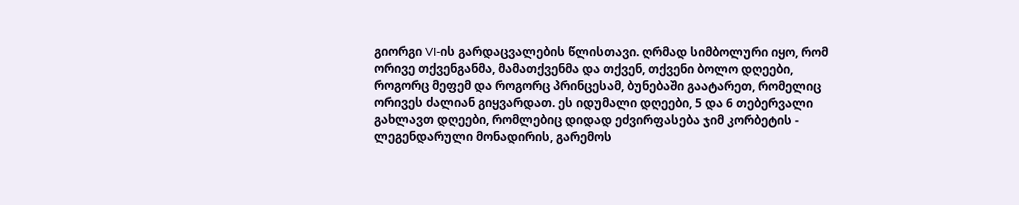გიორგი VI-ის გარდაცვალების წლისთავი. ღრმად სიმბოლური იყო, რომ ორივე თქვენგანმა, მამათქვენმა და თქვენ, თქვენი ბოლო დღეები, როგორც მეფემ და როგორც პრინცესამ, ბუნებაში გაატარეთ, რომელიც ორივეს ძალიან გიყვარდათ. ეს იდუმალი დღეები, 5 და 6 თებერვალი გახლავთ დღეები, რომლებიც დიდად ეძვირფასება ჯიმ კორბეტის - ლეგენდარული მონადირის, გარემოს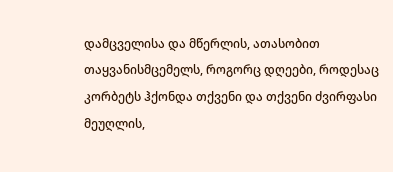დამცველისა და მწერლის, ათასობით თაყვანისმცემელს, როგორც დღეები, როდესაც კორბეტს ჰქონდა თქვენი და თქვენი ძვირფასი მეუღლის,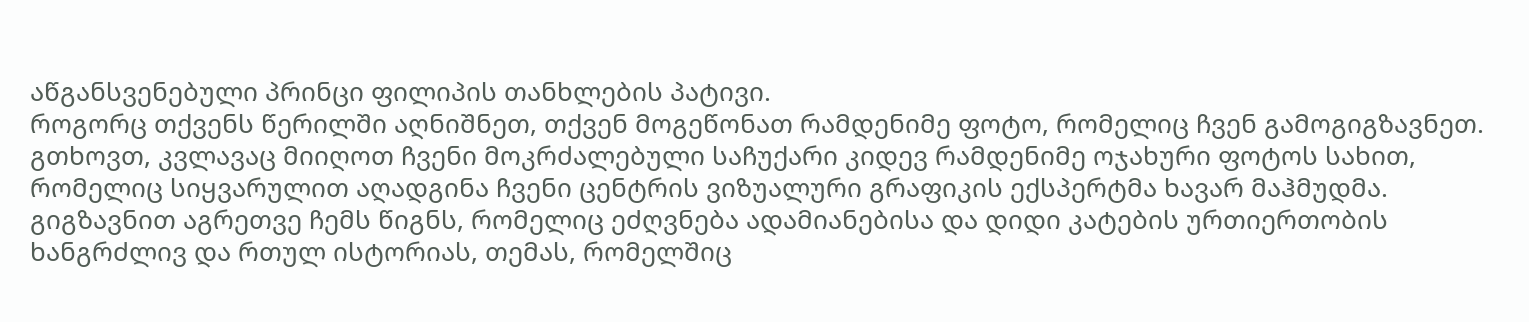აწგანსვენებული პრინცი ფილიპის თანხლების პატივი.
როგორც თქვენს წერილში აღნიშნეთ, თქვენ მოგეწონათ რამდენიმე ფოტო, რომელიც ჩვენ გამოგიგზავნეთ. გთხოვთ, კვლავაც მიიღოთ ჩვენი მოკრძალებული საჩუქარი კიდევ რამდენიმე ოჯახური ფოტოს სახით, რომელიც სიყვარულით აღადგინა ჩვენი ცენტრის ვიზუალური გრაფიკის ექსპერტმა ხავარ მაჰმუდმა. გიგზავნით აგრეთვე ჩემს წიგნს, რომელიც ეძღვნება ადამიანებისა და დიდი კატების ურთიერთობის ხანგრძლივ და რთულ ისტორიას, თემას, რომელშიც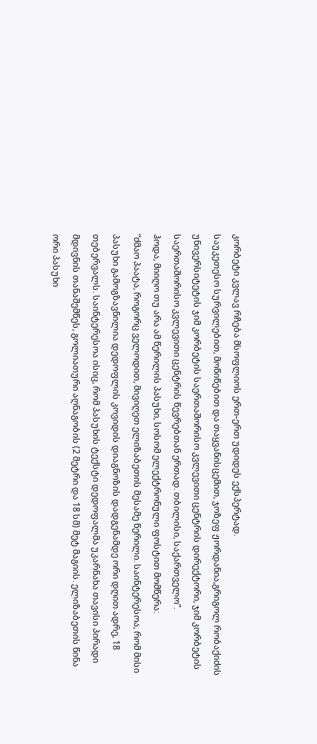კორბეტი კვლავ რჩება მსოფლიოს ერთ-ერთ უდიდეს ექსპერტად.
საუკეთესო სურვილებით, მოწიწებით და თაყვანისცემით, ჯოზეფ ჟორდანია,გრიგოლ რობაქიძის უნივერსიტეტის ჯიმ კორბეტის საერთაშორისო კვლევითი ცენტრის დირექტორი, ჯიმ კორბეტის საერთაშორისო კვლევითი ცენტრის წევრებთან ერთად. თბილისი, საქართველო”.
ჰოდა, მიიღო თუ არა ამ წერილის პასუხი, სოსომ ელექტრონული ფოსტით მომწერა:
“ძმაო პაატა, როგორც ველოდით, მივიღეთ ელიზაბეთის მესამე წერილი. საინტერესოა, რომ მისი პასუხი გამოგზავნილია დედოფლის კოვიდის დიაგნოზის დადგენამდე ორი დღით ადრე, 18 თებერვალს. საინტერესოა ისიც, რომ პასუხის ტექსტი დედოფალმა უკარნახა თავისი პირადი მდივნის თანაშემწეს, გოლიათური აღნაგობის (2 მეტრი და 18 სმ) მეტ მაგიის. ელიზაბეთის წინა ორი პასუხი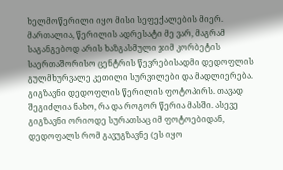ხელმოწერილი იყო მისი სეფექალების მიერ.
მართალია, წერილის ადრესატი მე ვარ, მაგრამ საგანგებოდ არის ხაზგასმული ჯიმ კორბეტის საერთაშორისო ცენტრის წევრებისადმი დედოფლის გულმხურვალე კეთილი სურვილები და მადლიერება.
გიგზავნი დედოფლის წერილის ფოტოპირს. თავად შეგიძლია ნახო, რა და როგორ წერია მასში. ასევე გიგზავნი ორიოდე სურათსაც იმ ფოტოებიდან, დედოფალს რომ გავუგზავნე (ეს იყო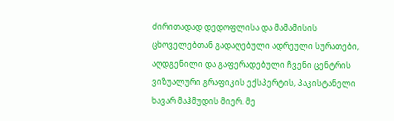ძირითადად დედოფლისა და მამამისის ცხოველებთან გადაღებული ადრეული სურათები, აღდგენილი და გაფერადებული ჩვენი ცენტრის ვიზუალური გრაფიკის ექსპერტის, პაკისტანელი ხავარ მაჰმუდის მიერ. მე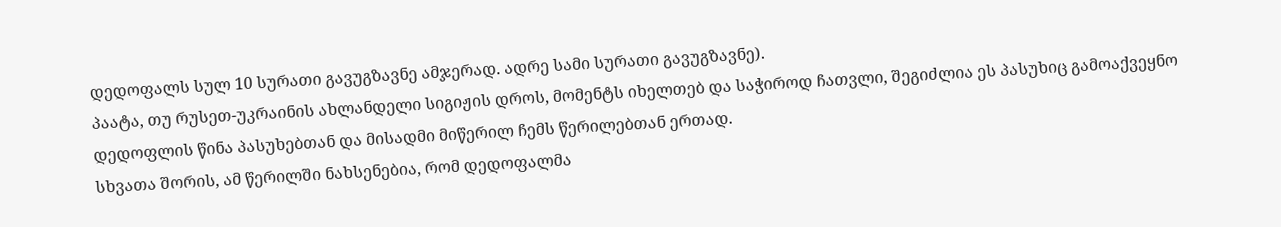დედოფალს სულ 10 სურათი გავუგზავნე ამჯერად. ადრე სამი სურათი გავუგზავნე).
პაატა, თუ რუსეთ-უკრაინის ახლანდელი სიგიჟის დროს, მომენტს იხელთებ და საჭიროდ ჩათვლი, შეგიძლია ეს პასუხიც გამოაქვეყნო დედოფლის წინა პასუხებთან და მისადმი მიწერილ ჩემს წერილებთან ერთად.
სხვათა შორის, ამ წერილში ნახსენებია, რომ დედოფალმა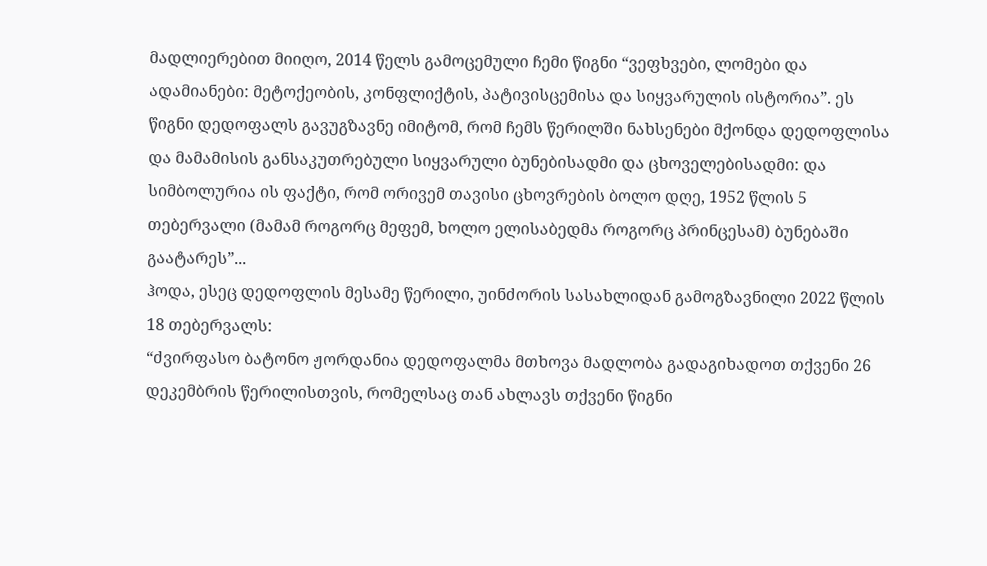მადლიერებით მიიღო, 2014 წელს გამოცემული ჩემი წიგნი “ვეფხვები, ლომები და ადამიანები: მეტოქეობის, კონფლიქტის, პატივისცემისა და სიყვარულის ისტორია”. ეს წიგნი დედოფალს გავუგზავნე იმიტომ, რომ ჩემს წერილში ნახსენები მქონდა დედოფლისა და მამამისის განსაკუთრებული სიყვარული ბუნებისადმი და ცხოველებისადმი: და სიმბოლურია ის ფაქტი, რომ ორივემ თავისი ცხოვრების ბოლო დღე, 1952 წლის 5 თებერვალი (მამამ როგორც მეფემ, ხოლო ელისაბედმა როგორც პრინცესამ) ბუნებაში გაატარეს”...
ჰოდა, ესეც დედოფლის მესამე წერილი, უინძორის სასახლიდან გამოგზავნილი 2022 წლის 18 თებერვალს:
“ძვირფასო ბატონო ჟორდანია დედოფალმა მთხოვა მადლობა გადაგიხადოთ თქვენი 26 დეკემბრის წერილისთვის, რომელსაც თან ახლავს თქვენი წიგნი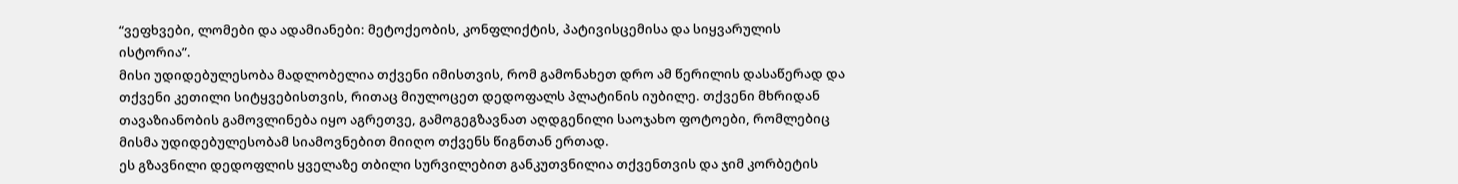“ვეფხვები, ლომები და ადამიანები: მეტოქეობის, კონფლიქტის, პატივისცემისა და სიყვარულის ისტორია”.
მისი უდიდებულესობა მადლობელია თქვენი იმისთვის, რომ გამონახეთ დრო ამ წერილის დასაწერად და თქვენი კეთილი სიტყვებისთვის, რითაც მიულოცეთ დედოფალს პლატინის იუბილე. თქვენი მხრიდან თავაზიანობის გამოვლინება იყო აგრეთვე, გამოგეგზავნათ აღდგენილი საოჯახო ფოტოები, რომლებიც მისმა უდიდებულესობამ სიამოვნებით მიიღო თქვენს წიგნთან ერთად.
ეს გზავნილი დედოფლის ყველაზე თბილი სურვილებით განკუთვნილია თქვენთვის და ჯიმ კორბეტის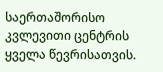საერთაშორისო კვლევითი ცენტრის ყველა წევრისათვის.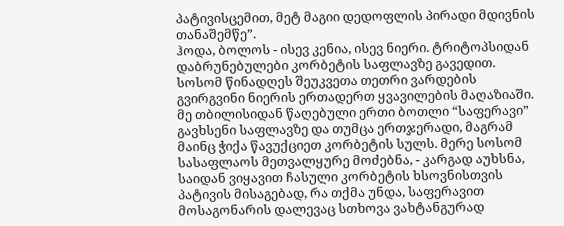პატივისცემით, მეტ მაგიი დედოფლის პირადი მდივნის თანაშემწე”.
ჰოდა, ბოლოს - ისევ კენია, ისევ ნიერი. ტრიტოპსიდან დაბრუნებულები კორბეტის საფლავზე გავედით. სოსომ წინადღეს შეუკვეთა თეთრი ვარდების გვირგვინი ნიერის ერთადერთ ყვავილების მაღაზიაში. მე თბილისიდან წაღებული ერთი ბოთლი “საფერავი” გავხსენი საფლავზე და თუმცა ერთჯერადი, მაგრამ მაინც ჭიქა წავუქციეთ კორბეტის სულს. მერე სოსომ სასაფლაოს მეთვალყურე მოძებნა, - კარგად აუხსნა, საიდან ვიყავით ჩასული კორბეტის ხსოვნისთვის პატივის მისაგებად, რა თქმა უნდა, საფერავით მოსაგონარის დალევაც სთხოვა ვახტანგურად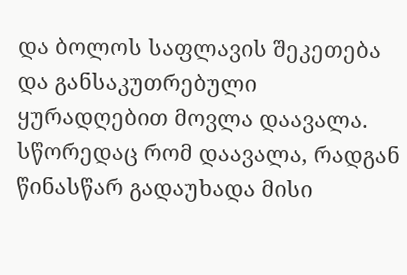და ბოლოს საფლავის შეკეთება და განსაკუთრებული ყურადღებით მოვლა დაავალა. სწორედაც რომ დაავალა, რადგან წინასწარ გადაუხადა მისი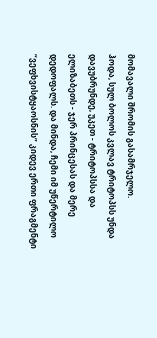მომავალი შრომის გასამრჯელო.
ჰოდა, სულ ბოლოს კვლავ ტრიტოპსს უნდა დავუბრუნდე, უკეთ - ტრიტოპსსა და ელიზაბეთს - ჯერ პრინცესას და მერე დედოფალს. და მინდა, ჩემი იმ უწერტილო “ვეფხვისტყაოსნის” კიდევ ერთი ფრაგმენტი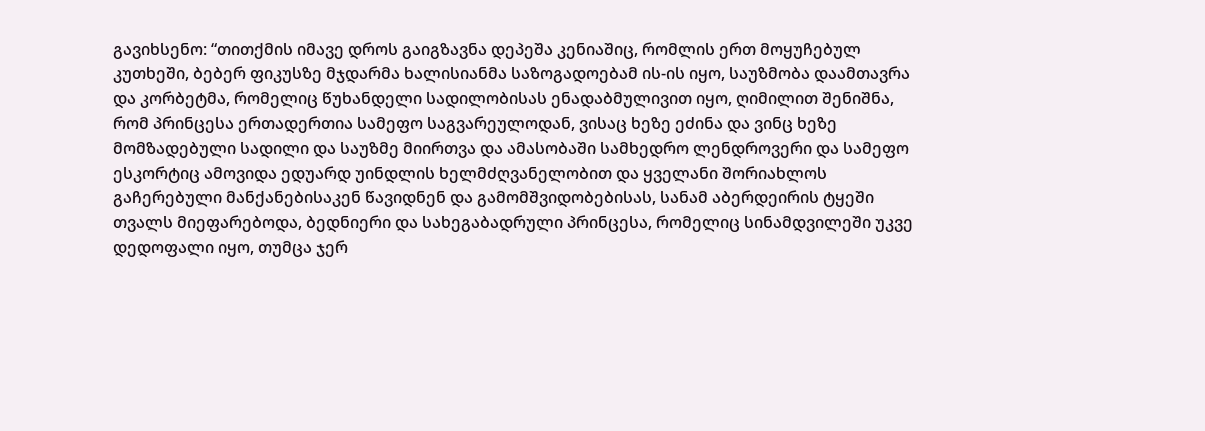გავიხსენო: “თითქმის იმავე დროს გაიგზავნა დეპეშა კენიაშიც, რომლის ერთ მოყუჩებულ კუთხეში, ბებერ ფიკუსზე მჯდარმა ხალისიანმა საზოგადოებამ ის-ის იყო, საუზმობა დაამთავრა და კორბეტმა, რომელიც წუხანდელი სადილობისას ენადაბმულივით იყო, ღიმილით შენიშნა, რომ პრინცესა ერთადერთია სამეფო საგვარეულოდან, ვისაც ხეზე ეძინა და ვინც ხეზე მომზადებული სადილი და საუზმე მიირთვა და ამასობაში სამხედრო ლენდროვერი და სამეფო ესკორტიც ამოვიდა ედუარდ უინდლის ხელმძღვანელობით და ყველანი შორიახლოს გაჩერებული მანქანებისაკენ წავიდნენ და გამომშვიდობებისას, სანამ აბერდეირის ტყეში თვალს მიეფარებოდა, ბედნიერი და სახეგაბადრული პრინცესა, რომელიც სინამდვილეში უკვე დედოფალი იყო, თუმცა ჯერ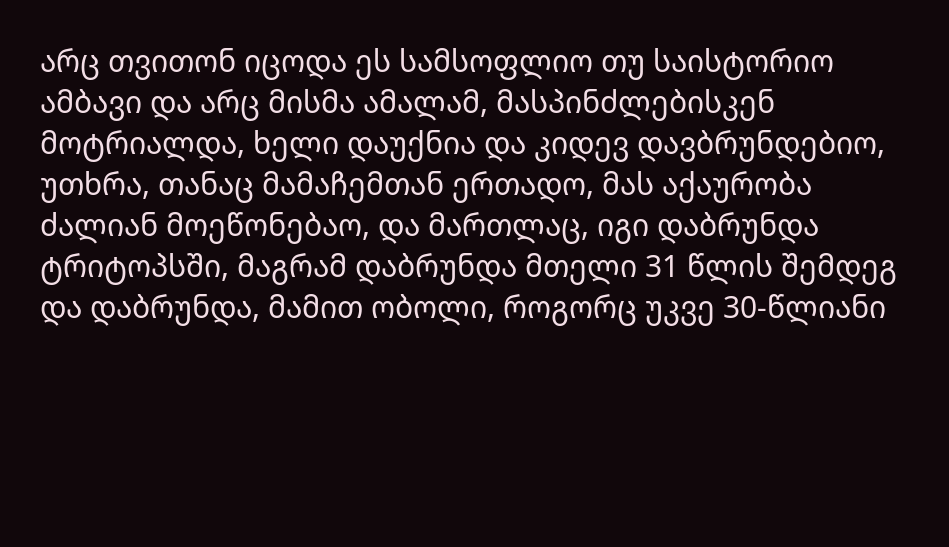არც თვითონ იცოდა ეს სამსოფლიო თუ საისტორიო ამბავი და არც მისმა ამალამ, მასპინძლებისკენ მოტრიალდა, ხელი დაუქნია და კიდევ დავბრუნდებიო, უთხრა, თანაც მამაჩემთან ერთადო, მას აქაურობა ძალიან მოეწონებაო, და მართლაც, იგი დაბრუნდა ტრიტოპსში, მაგრამ დაბრუნდა მთელი 31 წლის შემდეგ და დაბრუნდა, მამით ობოლი, როგორც უკვე 30-წლიანი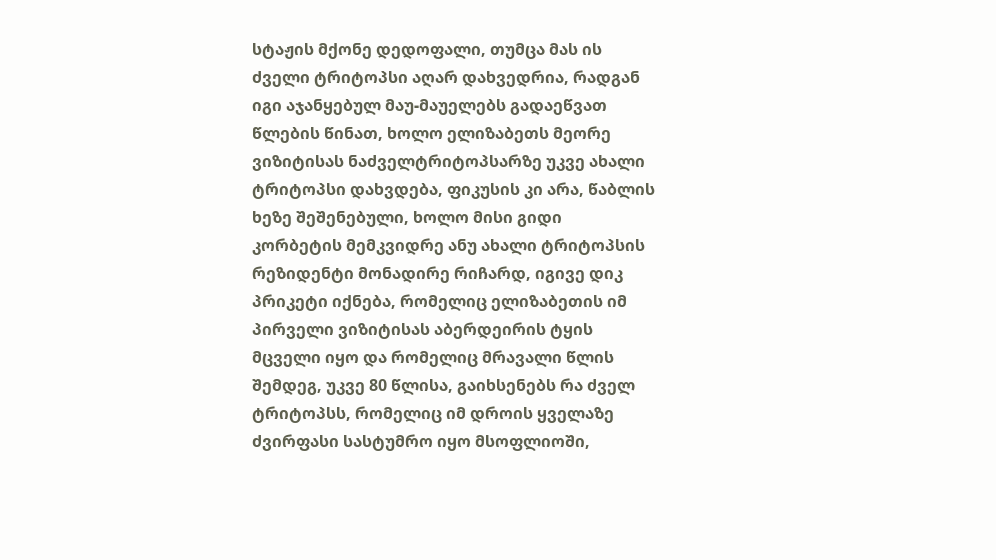სტაჟის მქონე დედოფალი, თუმცა მას ის ძველი ტრიტოპსი აღარ დახვედრია, რადგან იგი აჯანყებულ მაუ-მაუელებს გადაეწვათ წლების წინათ, ხოლო ელიზაბეთს მეორე ვიზიტისას ნაძველტრიტოპსარზე უკვე ახალი ტრიტოპსი დახვდება, ფიკუსის კი არა, წაბლის ხეზე შეშენებული, ხოლო მისი გიდი კორბეტის მემკვიდრე ანუ ახალი ტრიტოპსის რეზიდენტი მონადირე რიჩარდ, იგივე დიკ პრიკეტი იქნება, რომელიც ელიზაბეთის იმ პირველი ვიზიტისას აბერდეირის ტყის მცველი იყო და რომელიც მრავალი წლის შემდეგ, უკვე 80 წლისა, გაიხსენებს რა ძველ ტრიტოპსს, რომელიც იმ დროის ყველაზე ძვირფასი სასტუმრო იყო მსოფლიოში,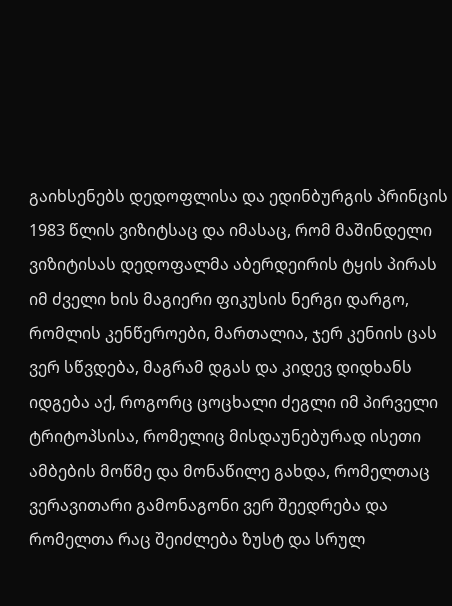გაიხსენებს დედოფლისა და ედინბურგის პრინცის 1983 წლის ვიზიტსაც და იმასაც, რომ მაშინდელი ვიზიტისას დედოფალმა აბერდეირის ტყის პირას იმ ძველი ხის მაგიერი ფიკუსის ნერგი დარგო, რომლის კენწეროები, მართალია, ჯერ კენიის ცას ვერ სწვდება, მაგრამ დგას და კიდევ დიდხანს იდგება აქ, როგორც ცოცხალი ძეგლი იმ პირველი ტრიტოპსისა, რომელიც მისდაუნებურად ისეთი ამბების მოწმე და მონაწილე გახდა, რომელთაც ვერავითარი გამონაგონი ვერ შეედრება და რომელთა რაც შეიძლება ზუსტ და სრულ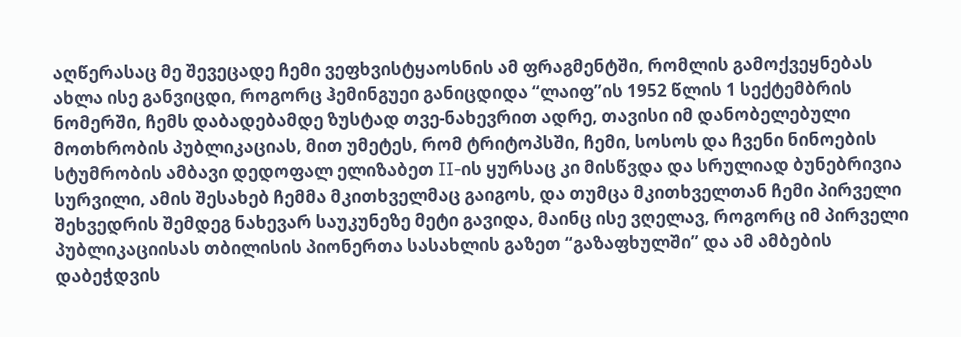აღწერასაც მე შევეცადე ჩემი ვეფხვისტყაოსნის ამ ფრაგმენტში, რომლის გამოქვეყნებას ახლა ისე განვიცდი, როგორც ჰემინგუეი განიცდიდა “ლაიფ”ის 1952 წლის 1 სექტემბრის ნომერში, ჩემს დაბადებამდე ზუსტად თვე-ნახევრით ადრე, თავისი იმ დანობელებული მოთხრობის პუბლიკაციას, მით უმეტეს, რომ ტრიტოპსში, ჩემი, სოსოს და ჩვენი ნინოების სტუმრობის ამბავი დედოფალ ელიზაბეთ II-ის ყურსაც კი მისწვდა და სრულიად ბუნებრივია სურვილი, ამის შესახებ ჩემმა მკითხველმაც გაიგოს, და თუმცა მკითხველთან ჩემი პირველი შეხვედრის შემდეგ ნახევარ საუკუნეზე მეტი გავიდა, მაინც ისე ვღელავ, როგორც იმ პირველი პუბლიკაციისას თბილისის პიონერთა სასახლის გაზეთ “გაზაფხულში” და ამ ამბების დაბეჭდვის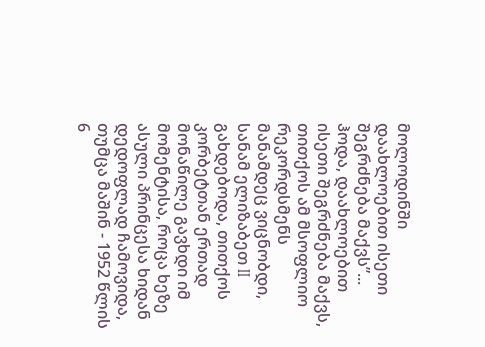მოლოდინში დაახლოებით ისეთი შეგრძნება მაქვს”...
ჰოდა, დაახლოებით ისეთი შეგრძნება მაქვს, თითქოს ამ მსოფლიო რეკორდსმენს მანამდეც ვიცნობდი, სანამ ელიზაბეთ II გახდებოდა, თითქოს კორბეტთან ერთად მონაწილე გავხდი იმ მომენტისა, როცა ხეზე ასული პრინცესა ხიდან დედოფლად ჩამოვიდა, თუმცა მაშინ - 1952 წლის 6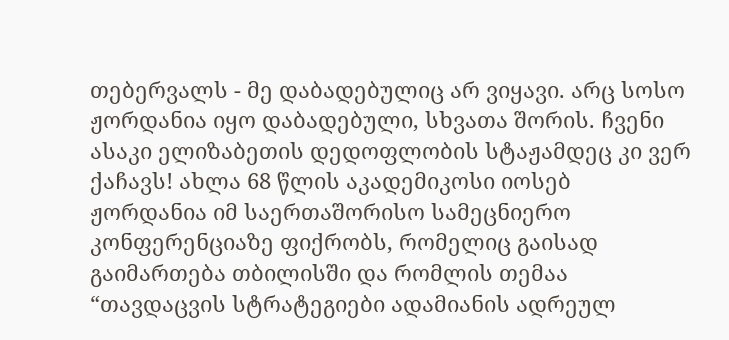თებერვალს - მე დაბადებულიც არ ვიყავი. არც სოსო ჟორდანია იყო დაბადებული, სხვათა შორის. ჩვენი ასაკი ელიზაბეთის დედოფლობის სტაჟამდეც კი ვერ ქაჩავს! ახლა 68 წლის აკადემიკოსი იოსებ ჟორდანია იმ საერთაშორისო სამეცნიერო კონფერენციაზე ფიქრობს, რომელიც გაისად გაიმართება თბილისში და რომლის თემაა “თავდაცვის სტრატეგიები ადამიანის ადრეულ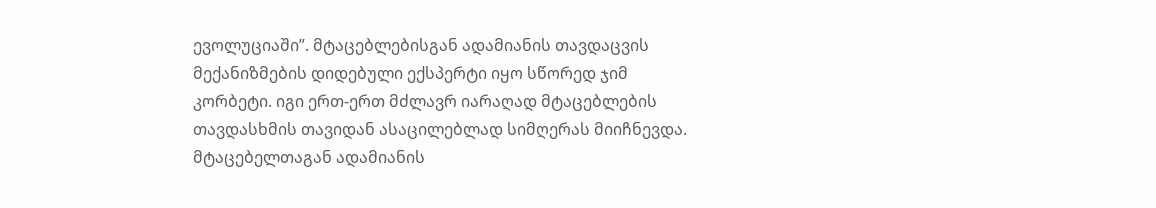ევოლუციაში”. მტაცებლებისგან ადამიანის თავდაცვის მექანიზმების დიდებული ექსპერტი იყო სწორედ ჯიმ კორბეტი. იგი ერთ-ერთ მძლავრ იარაღად მტაცებლების თავდასხმის თავიდან ასაცილებლად სიმღერას მიიჩნევდა. მტაცებელთაგან ადამიანის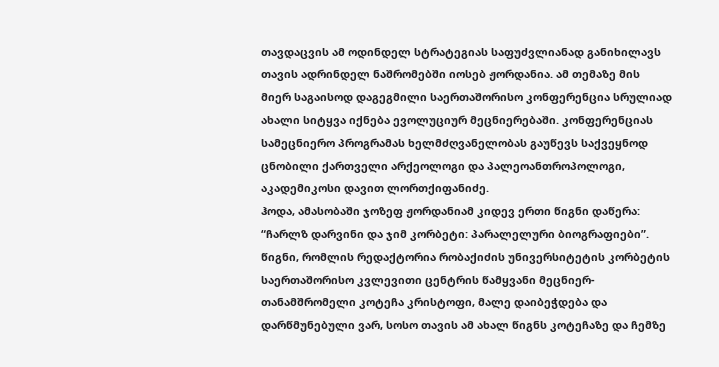თავდაცვის ამ ოდინდელ სტრატეგიას საფუძვლიანად განიხილავს თავის ადრინდელ ნაშრომებში იოსებ ჟორდანია. ამ თემაზე მის მიერ საგაისოდ დაგეგმილი საერთაშორისო კონფერენცია სრულიად ახალი სიტყვა იქნება ევოლუციურ მეცნიერებაში. კონფერენციას სამეცნიერო პროგრამას ხელმძღვანელობას გაუწევს საქვეყნოდ ცნობილი ქართველი არქეოლოგი და პალეოანთროპოლოგი, აკადემიკოსი დავით ლორთქიფანიძე.
ჰოდა, ამასობაში ჯოზეფ ჟორდანიამ კიდევ ერთი წიგნი დაწერა: “ჩარლზ დარვინი და ჯიმ კორბეტი: პარალელური ბიოგრაფიები”. წიგნი, რომლის რედაქტორია რობაქიძის უნივერსიტეტის კორბეტის საერთაშორისო კვლევითი ცენტრის წამყვანი მეცნიერ-თანამშრომელი კოტეჩა კრისტოფი, მალე დაიბეჭდება და დარწმუნებული ვარ, სოსო თავის ამ ახალ წიგნს კოტეჩაზე და ჩემზე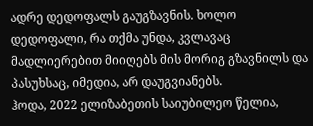ადრე დედოფალს გაუგზავნის. ხოლო დედოფალი, რა თქმა უნდა, კვლავაც მადლიერებით მიიღებს მის მორიგ გზავნილს და პასუხსაც, იმედია, არ დაუგვიანებს.
ჰოდა, 2022 ელიზაბეთის საიუბილეო წელია,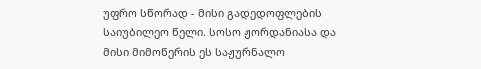უფრო სწორად - მისი გადედოფლების საიუბილეო წელი. სოსო ჟორდანიასა და მისი მიმოწერის ეს საჟურნალო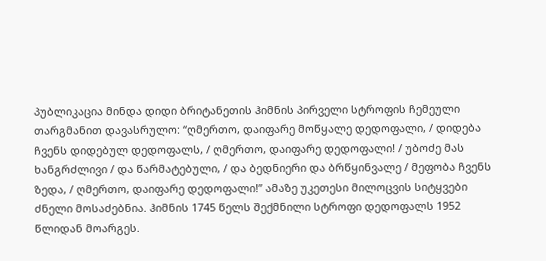პუბლიკაცია მინდა დიდი ბრიტანეთის ჰიმნის პირველი სტროფის ჩემეული თარგმანით დავასრულო: “ღმერთო, დაიფარე მოწყალე დედოფალი, / დიდება ჩვენს დიდებულ დედოფალს, / ღმერთო, დაიფარე დედოფალი! / უბოძე მას ხანგრძლივი / და წარმატებული, / და ბედნიერი და ბრწყინვალე / მეფობა ჩვენს ზედა, / ღმერთო, დაიფარე დედოფალი!” ამაზე უკეთესი მილოცვის სიტყვები ძნელი მოსაძებნია. ჰიმნის 1745 წელს შექმნილი სტროფი დედოფალს 1952 წლიდან მოარგეს.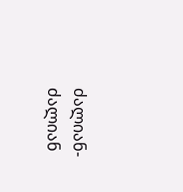ძალიან-ძალიან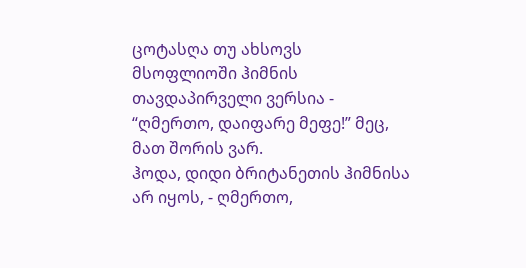ცოტასღა თუ ახსოვს მსოფლიოში ჰიმნის თავდაპირველი ვერსია - “ღმერთო, დაიფარე მეფე!” მეც, მათ შორის ვარ.
ჰოდა, დიდი ბრიტანეთის ჰიმნისა არ იყოს, - ღმერთო,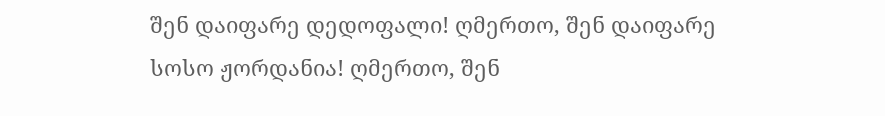შენ დაიფარე დედოფალი! ღმერთო, შენ დაიფარე სოსო ჟორდანია! ღმერთო, შენ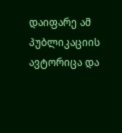დაიფარე ამ პუბლიკაციის ავტორიცა და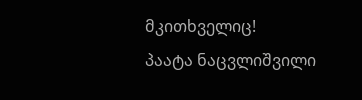მკითხველიც!
პაატა ნაცვლიშვილი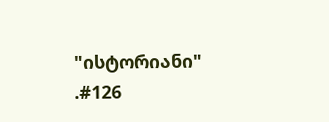"ისტორიანი" .#126